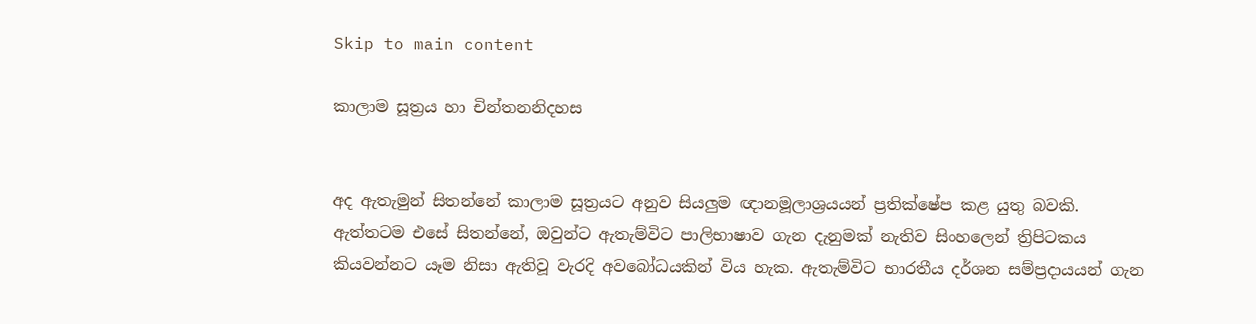Skip to main content

කාලාම සූත්‍රය හා චින්තනනිදහස


අද ඇතැමුන් සිතන්නේ කාලාම සූත්‍රයට අනුව සියලුම ඥානමූලාශ්‍රයයන් ප්‍රතික්ෂේප කළ යුතු බවකි. ඇත්තටම එසේ සිතන්නේ, ඔවුන්ට ඇතැම්විට පාලිභාෂාව ගැන දැනුමක් නැතිව සිංහලෙන් ත්‍රිපිටකය කියවන්නට යෑම නිසා ඇතිවූ වැරදි අවබෝධයකින් විය හැක. ඇතැම්විට භාරතීය දර්ශන සම්ප්‍රදායයන් ගැන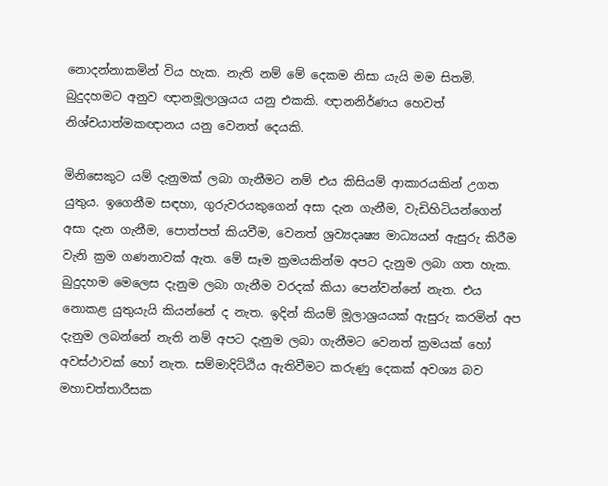නොදන්නාකමින් විය හැක. නැති නම් මේ දෙකම නිසා යැයි මම සිතමි. බුදුදහමට අනුව ඥානමූලාශ්‍රයය යනු එකකි. ඥානනිර්ණය හෙවත් නිශ්චයාත්මකඥානය යනු වෙනත් දෙයකි.

මිනිසෙකුට යම් දැනුමක් ලබා ගැනීමට නම් එය කිසියම් ආකාරයකින් උගත යුතුය. ඉගෙනීම සඳහා, ගුරුවරයකුගෙන් අසා දැන ගැනීම, වැඩිහිටියන්ගෙන් අසා දැන ගැනීම, පොත්පත් කියවීම, වෙනත් ශ්‍රව්‍යදෘෂ්‍ය මාධ්‍යයන් ඇසුරු කිරීම වැනි ක්‍රම ගණනාවක් ඇත. මේ සෑම ක්‍රමයකින්ම අපට දැනුම ලබා ගත හැක. බුදුදහම මෙලෙස දැනුම ලබා ගැනීම වරදක් කියා පෙන්වන්නේ නැත. එය නොකළ යුතුයැයි කියන්නේ ද නැත. ඉදින් කියම් මූලාශ්‍රයයක් ඇසුරු කරමින් අප දැනුම ලබන්නේ නැති නම් අපට දැනුම ලබා ගැනීමට වෙනත් ක්‍රමයක් හෝ අවස්ථාවක් හෝ නැත. සම්මාදිට්ඨිය ඇතිවීමට කරුණු දෙකක් අවශ්‍ය බව මහාචත්තාරීසක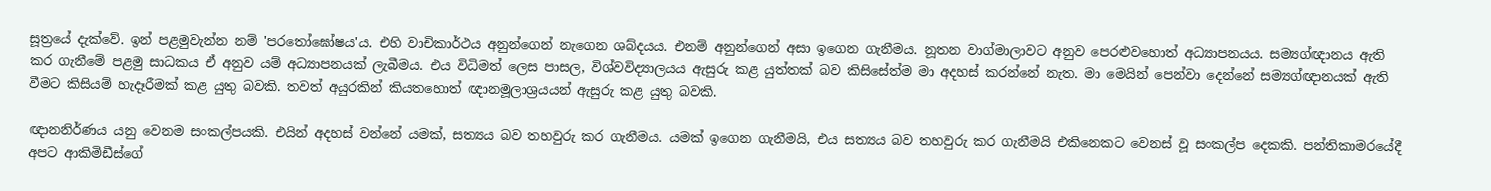සූත්‍රයේ දැක්වේ. ඉන් පළමුවැන්න නම් 'පරතෝඝෝෂය'ය. එහි වාචිකාර්ථය අනුන්ගෙන් නැගෙන ශබ්දයය. එනම් අනුන්ගෙන් අසා ඉගෙන ගැනීමය. නූතන වාග්මාලාවට අනුව පෙරළුවහොත් අධ්‍යාපනයය. සම්‍යග්ඥානය ඇති කර ගැනීමේ පළමු සාධකය ඒ අනුව යම් අධ්‍යාපනයක් ලැබීමය. එය විධිමත් ලෙස පාසල, විශ්වවිද්‍යාලයය ඇසුරු කළ යුත්තක් බව කිසිසේත්ම මා අදහස් කරන්නේ නැත. මා මෙයින් පෙන්වා දෙන්නේ සම්‍යග්ඥානයක් ඇති වීමට කිසියම් හැදෑරීමක් කළ යුතු බවකි. තවත් අයුරකින් කියතහොත් ඥානමූලාශ්‍රයයන් ඇසුරු කළ යුතු බවකි.

ඥානනිර්ණය යනු වෙනම සංකල්පයකි. එයින් අදහස් වන්නේ යමක්, සත්‍යය බව තහවුරු කර ගැනීමය. යමක් ඉගෙන ගැනීමයි, එය සත්‍යය බව තහවුරු කර ගැනීමයි එකිනෙකට වෙනස් වූ සංකල්ප දෙකකි. පන්තිකාමරයේදී අපට ආකිමිඩීස්ගේ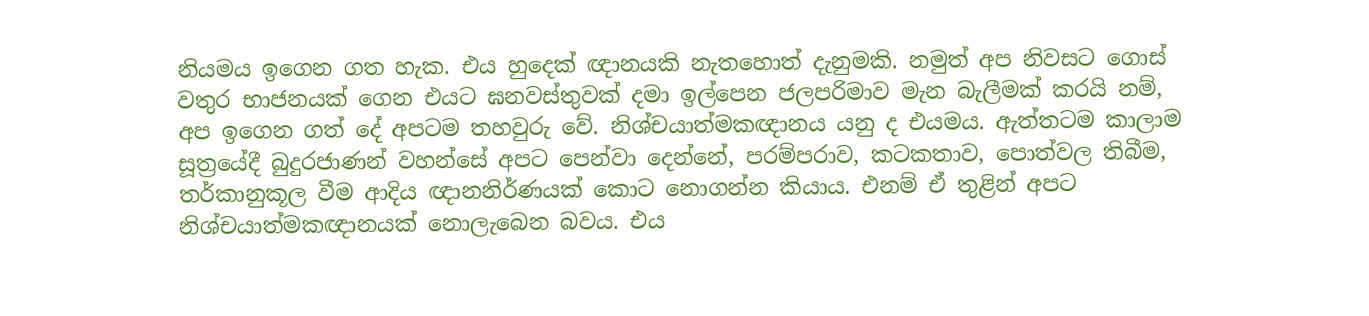නියමය ඉගෙන ගත හැක. එය හුදෙක් ඥානයකි නැතහොත් දැනුමකි. නමුත් අප නිවසට ගොස් වතුර භාජනයක් ගෙන එයට ඝනවස්තුවක් දමා ඉල්පෙන ජලපරිමාව මැන බැලීමක් කරයි නම්, අප ඉගෙන ගත් දේ අපටම තහවුරු වේ. නිශ්චයාත්මකඥානය යනු ද එයමය. ඇත්තටම කාලාම සූත්‍රයේදී බුදුරජාණන් වහන්සේ අපට පෙන්වා දෙන්නේ, පරම්පරාව, කටකතාව, පොත්වල තිබීම, තර්කානුකූල වීම ආදිය ඥානනිර්ණයක් කොට නොගන්න කියාය. එනම් ඒ තුළින් අපට නිශ්චයාත්මකඥානයක් නොලැබෙන බවය. එය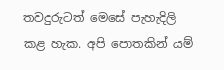තවදුරුටත් මෙසේ පැහැදිලි කළ හැක. අපි පොතකින් යම්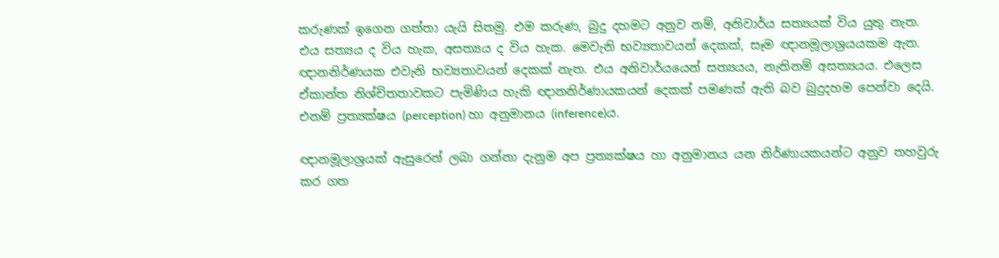කරුණක් ඉගෙන ගත්තා යැයි සිතමු. එම කරුණ, බුදු දහමට අනුව නම්, අනිවාර්ය සත්‍යයක් විය යුතු නැත. එය සත්‍යය ද විය හැක, අසත්‍යය ද විය හැක. මෙවැනි භව්‍යතාවයන් දෙකක්, සෑම ඥානමූලාශ්‍රයයකම ඇත. ඥානනිර්ණයක එවැනි භව්‍යතාවයන් දෙකක් නැත. එය අනිවාර්යයෙන් සත්‍යයය, නැතිනම් අසත්‍යයය. එලෙස ඒකාන්ත නිශ්චිතතාවකට පැමිණිය හැකි ඥානනිර්ණායකයන් දෙකක් පමණක් ඇති බව බුදුදහම පෙන්වා දෙයි. එනම් ප්‍රත්‍යක්ෂය (perception) හා අනුමානය (inference)ය.

ඥානමූලාශ්‍රයක් ඇසුරෙන් ලබා ගන්නා දැනුම අප ප්‍රත්‍යක්ෂය හා අනුමානය යන නිර්ණායකයන්ට අනුව තහවුරු කර ගත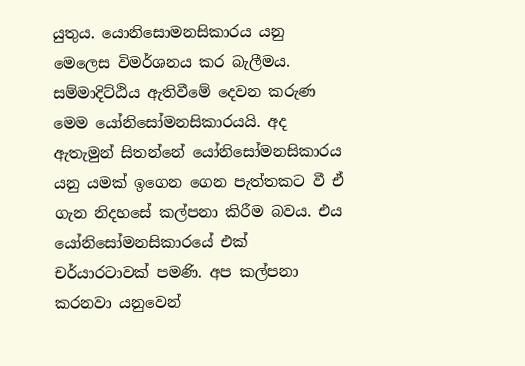යුතුය. යොනිසොමනසිකාරය යනු මෙලෙස විමර්ශනය කර බැලීමය. සම්මාදිට්ඨිය ඇතිවීමේ දෙවන කරුණ මෙම යෝනිසෝමනසිකාරයයි. අද ඇතැමුන් සිතන්නේ යෝනිසෝමනසිකාරය යනු යමක් ඉගෙන ගෙන පැත්තකට වී ඒ ගැන නිදහසේ කල්පනා කිරීම බවය. එය යෝනිසෝමනසිකාරයේ එක් චර්යාරටාවක් පමණි. අප කල්පනා කරනවා යනුවෙන්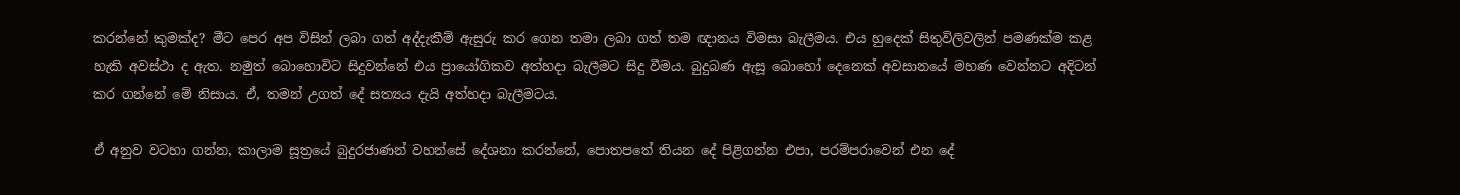කරන්නේ කුමක්ද? මීට පෙර අප විසින් ලබා ගත් අද්දැකීම් ඇසුරු කර ගෙන තමා ලබා ගත් තම ඥානය විමසා බැලීමය. එය හුදෙක් සිතුවිලිවලින් පමණක්ම කළ හැකි අවස්ථා ද ඇත. නමුත් බොහොවිට සිදුවන්නේ එය ප්‍රායෝගිකව අත්හදා බැලීමට සිදු වීමය. බුදුබණ ඇසූ බොහෝ දෙනෙක් අවසානයේ මහණ වෙන්නට අදිටන් කර ගන්නේ මේ නිසාය. ඒ, තමන් උගත් දේ සත්‍යය දැයි අත්හදා බැලීමටය.

ඒ අනුව වටහා ගන්න, කාලාම සූත්‍රයේ බුදුරජාණන් වහන්සේ දේශනා කරන්නේ, පොතපතේ තියන දේ පිළිගන්න එපා, පරම්පරාවෙන් එන දේ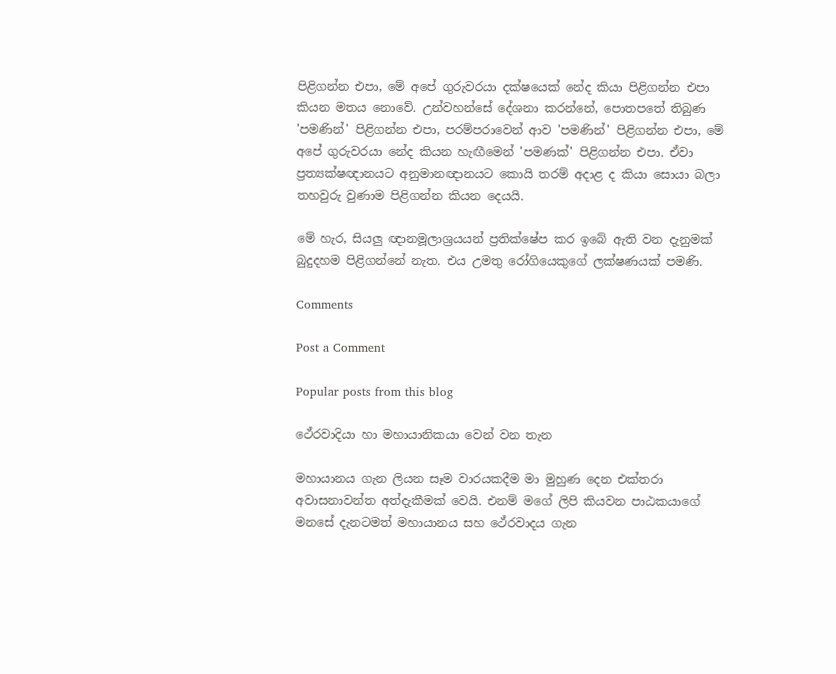පිළිගන්න එපා, මේ අපේ ගුරුවරයා දක්ෂයෙක් නේද කියා පිළිගන්න එපා කියන මතය නොවේ. උන්වහන්සේ දේශනා කරන්නේ, පොතපතේ තිබුණ 'පමණින්' පිළිගන්න එපා, පරම්පරාවෙන් ආව 'පමණින්' පිළිගන්න එපා, මේ අපේ ගුරුවරයා නේද කියන හැඟීමෙන් 'පමණක්' පිළිගන්න එපා. ඒවා ප්‍රත්‍යක්ෂඥානයට අනුමානඥානයට කොයි තරම් අදාළ ද කියා සොයා බලා තහවුරු වුණාම පිළිගන්න කියන දෙයයි.

මේ හැර, සියලු ඥානමූලාශ්‍රයයන් ප්‍රතික්ෂේප කර ඉබේ ඇති වන දැනුමක් බුදුදහම පිළිගන්නේ නැත. එය උමතු රෝගියෙකුගේ ලක්ෂණයක් පමණි.

Comments

Post a Comment

Popular posts from this blog

ථේරවාදියා හා මහායානිකයා වෙන් වන තැන

මහායානය ගැන ලියන සෑම වාරයකදීම මා මුහුණ දෙන එක්තරා අවාසනාවන්ත අත්දැකීමක් වෙයි. එනම් මගේ ලිපි කියවන පාඨකයාගේ මනසේ දැනටමත් මහායානය සහ ථේරවාදය ගැන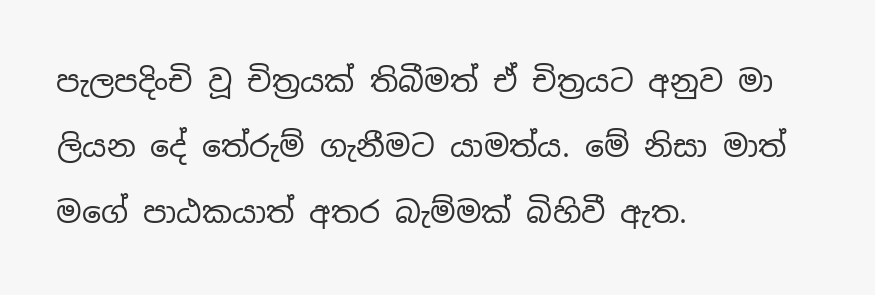පැලපදිංචි වූ චිත්‍රයක් තිබීමත් ඒ චිත්‍රයට අනුව මා ලියන දේ තේරුම් ගැනීමට යාමත්ය. මේ නිසා මාත් මගේ පාඨකයාත් අතර බැම්මක් බිහිවී ඇත.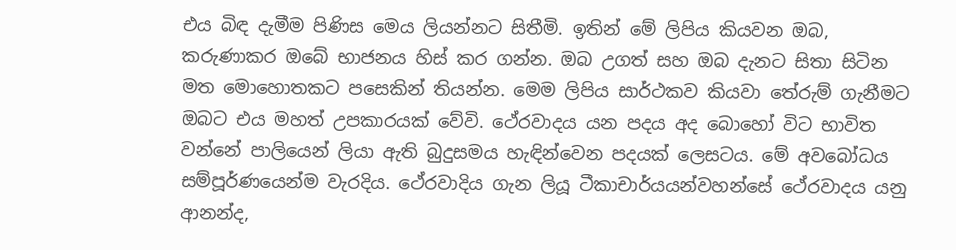එය බිඳ දැමීම පිණිස මෙය ලියන්නට සිතීමි. ඉතින් මේ ලිපිය කියවන ඔබ, කරුණාකර ඔබේ භාජනය හිස් කර ගන්න. ඔබ උගත් සහ ඔබ දැනට සිතා සිටින මත මොහොතකට පසෙකින් තියන්න. මෙම ලිපිය සාර්ථකව කියවා තේරුම් ගැනීමට ඔබට එය මහත් උපකාරයක් වේවි. ථේරවාදය යන පදය අද බොහෝ විට භාවිත වන්නේ පාලියෙන් ලියා ඇති බුදුසමය හැඳින්වෙන පදයක් ලෙසටය. මේ අවබෝධය සම්පූර්ණයෙන්ම වැරදිය. ථේරවාදිය ගැන ලියූ ටීකාචාර්යයන්වහන්සේ ථේරවාදය යනු ආනන්ද,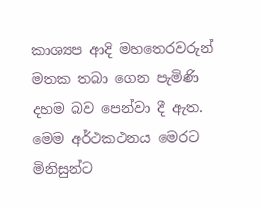කාශ්‍යප ආදි මහතෙරවරුන් මතක තබා ගෙන පැමිණි දහම බව පෙන්වා දී ඇත. මෙම අර්ථකථනය මෙරට මිනිසුන්ට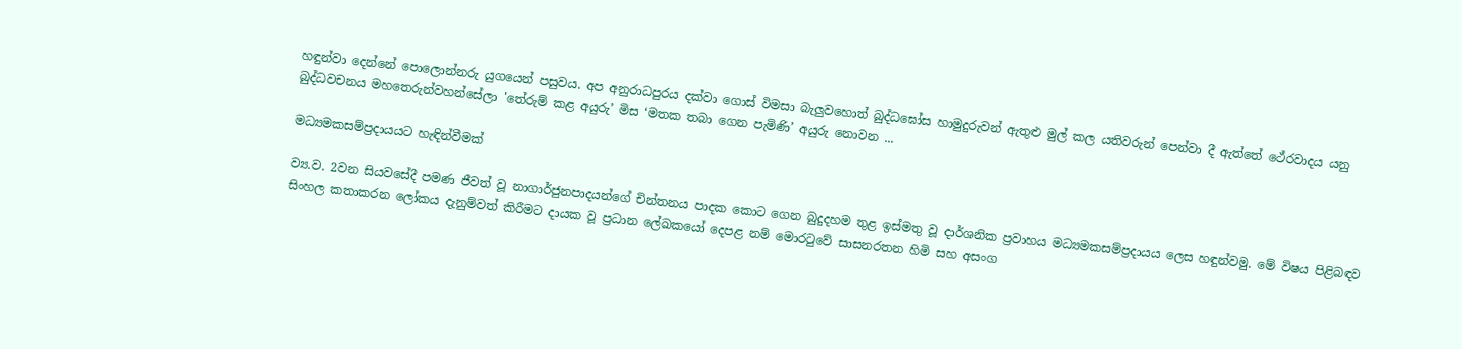හඳුන්වා දෙන්නේ පොලොන්නරු යුගයෙන් පසුවය. අප අනුරාධපුරය දක්වා ගොස් විමසා බැලුවහොත් බුද්ධඝෝස හාමුදුරුවන් ඇතුළු මුල් කල යතිවරුන් පෙන්වා දී ඇත්තේ ථේරවාදය යනු බුද්ධවචනය මහතෙරුන්වහන්සේලා 'තේරුම් කළ අයුරු’ මිස ‘මතක තබා ගෙන පැමිණි’ අයුරු නොවන ...

මධ්‍යමකසම්ප්‍රදායයට හැඳින්වීමක්

ව්‍ය.ව. 2වන සියව‍‍‍සේදී පමණ ජීවත් වූ නාගාර්ජුනපාදයන්‍‍ගේ චින්තනය පාදක කොට ගෙන බුදුදහම තුළ ඉස්මතු වූ දාර්ශනික ප්‍රවාහය මධ්‍යමකසම්ප්‍රදායය ලෙස හඳුන්වමු. මේ විෂය පිළිබඳව සිංහල කතාකරන ලෝකය දැනුම්වත් කිරීමට දායක වූ ප්‍රධාන ලේඛකයෝ දෙපළ නම් මොරටුවේ සාසනරතන හිමි සහ අසංග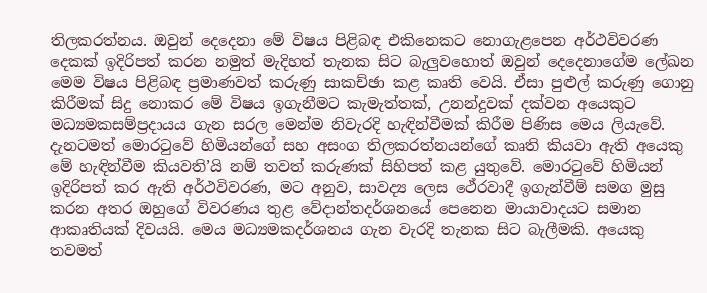තිලකරත්නය. ඔවුන් දෙදෙනා මේ විෂය පිළිබඳ එකිනෙකට නොගැළපෙන අර්ථවිවරණ දෙකක් ඉදිරිපත් කරන නමුත් මැදිහත් තැනක සිට බැලුවහොත් ඔවුන් දෙදෙනාගේම ලේඛන මෙම විෂය පිළිබඳ ප්‍රමාණවත් කරුණු සාකච්ඡා කළ කෘති වෙයි. ඒසා පුළුල් කරුණු ගොනු කිරීමක් සිදු නොකර මේ විෂය ඉගැනීමට කැමැත්තක්, උනන්දුවක් දක්වන අයෙකුට මධ්‍යමකසම්ප්‍රදායය ගැන සරල මෙන්ම නිවැරදි හැඳින්වීමක් කිරීම පිණිස මෙය ලියැවේ. දැනටමත් මොරටුවේ හිමියන්ගේ සහ අසංග තිලකරත්නයන්ගේ කෘති කියවා ඇති ‍අයෙකු මේ හැඳින්වීම කියවති’යි නම් තවත් කරුණක් සිහිපත් කළ යුතුවේ. මොරටුවේ හිමියන් ඉදිරිපත් කර ඇති අර්ථවිවරණ, මට අනුව, සාවද්‍ය ලෙස ථේරවාදී ඉගැන්වීම් සමග මුසු කරන අතර ඔහුගේ විවරණය තුළ වේදාන්තදර්ශනයේ පෙනෙන මායාවාදයට සමාන ආකෘතියක් දිවයයි. මෙය මධ්‍යමකදර්ශනය ගැන වැරදි තැනක සිට බැලීමකි. අයෙකු තවමත්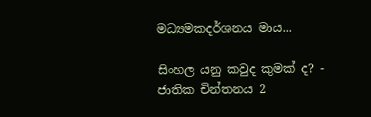මධ්‍යමකදර්ශනය මාය...

සිංහල යනු කවුද කුමක් ද? - ජාතික චින්තනය 2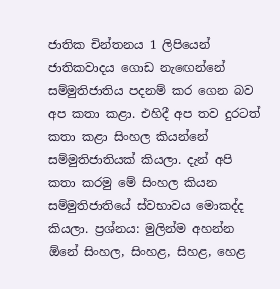ජාතික චින්තනය 1 ලිපියෙන් ජාතිකවාදය ගොඩ නැඟෙන්නේ සම්මුතිජාතිය පදනම් කර ගෙන බව අප කතා කළා. එහිදී අප තව දුරටත් කතා කළා සිංහල කියන්නේ සම්මුතිජාතියක් කියලා. දැන් අපි කතා කරමු මේ සිංහල කියන සම්මුතිජාතියේ ස්වභාවය මොකද්ද කියලා. ප්‍රශ්නය: මුලින්ම අහන්න ඕනේ සිංහල, සිංහළ, සිහළ, හෙළ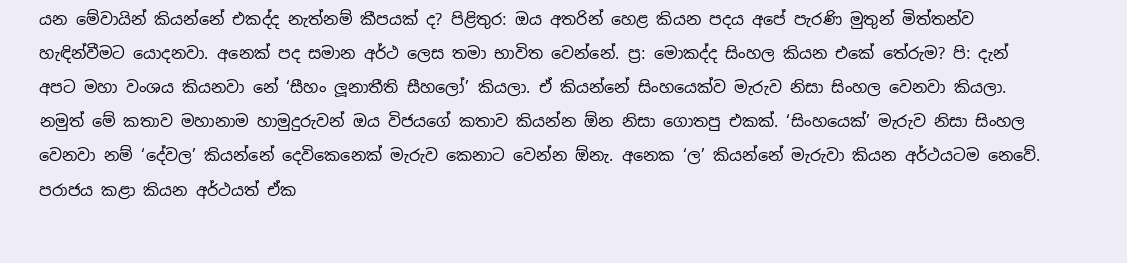යන මේවායින් කියන්නේ එකද්ද නැත්නම් කීපයක් ද? පිළිතුර: ඔය අතරින් හෙළ කියන පදය අපේ පැරණි මුතුන් මිත්තන්ව හැඳින්වීමට යොදනවා. අනෙක් පද සමාන අර්ථ ලෙස තමා භාවිත වෙන්නේ. ප්‍ර: මොකද්ද සිංහල කියන එකේ තේරුම? පි: දැන් අපට මහා වංශය කියනවා නේ ‘සීහං ලූනාතීති සීහලෝ’ කියලා. ඒ කියන්නේ සිංහයෙක්ව මැරුව නිසා සිංහල වෙනවා කියලා. නමුත් මේ කතාව මහානාම හාමුදුරුවන් ඔය විජයගේ කතාව කියන්න ඕන නිසා ගොතපු එකක්. ‘සිංහයෙක්’ මැරුව නිසා සිංහල වෙනවා නම් ‘දේවල’ කියන්නේ දෙවිකෙනෙක් මැරුව කෙනාට වෙන්න ඕනැ. අනෙක ‘ල’ කියන්නේ මැරුවා කියන අර්ථයටම නෙවේ. පරාජය කළා කියන අර්ථයත් ඒක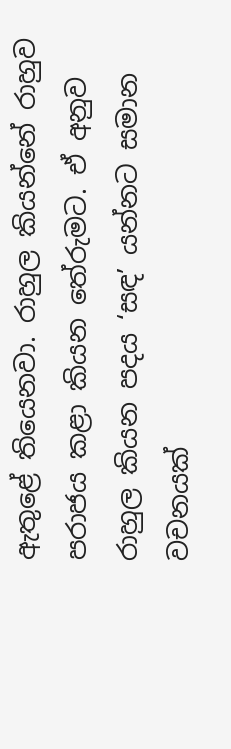ඇතුළේ තියෙනවා. රාහුල කියන්නේ රාහුව පරාජය කළා කියන තේරුමට. ඒ අනුව රාහුල කියන පදය ‘සඳ’ යන්නට සමාන වචනයක්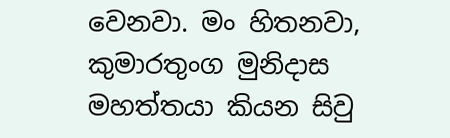වෙනවා. මං හිතනවා, කුමාරතුංග මුනිදාස මහත්තයා කියන සිවු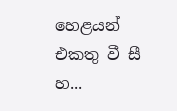හෙළයන් එකතු වී සී හ...